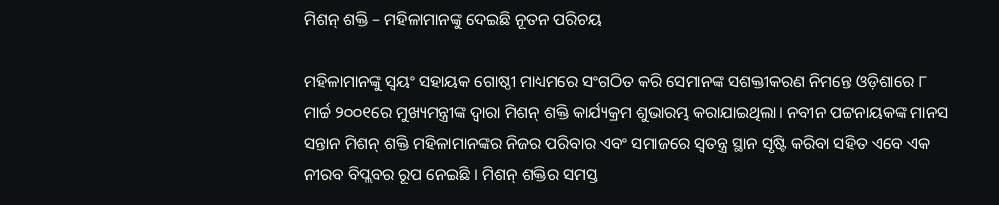ମିଶନ୍ ଶକ୍ତି – ମହିଳାମାନଙ୍କୁ ଦେଇଛି ନୂତନ ପରିଚୟ

ମହିଳାମାନଙ୍କୁ ସ୍ଵୟଂ ସହାୟକ ଗୋଷ୍ଠୀ ମାଧ୍ୟମରେ ସଂଗଠିତ କରି ସେମାନଙ୍କ ସଶକ୍ତୀକରଣ ନିମନ୍ତେ ଓଡ଼ିଶାରେ ୮ ମାର୍ଚ୍ଚ ୨୦୦୧ରେ ମୁଖ୍ୟମନ୍ତ୍ରୀଙ୍କ ଦ୍ଵାରା ମିଶନ୍ ଶକ୍ତି କାର୍ଯ୍ୟକ୍ରମ ଶୁଭାରମ୍ଭ କରାଯାଇଥିଲା। ନବୀନ ପଟ୍ଟନାୟକଙ୍କ ମାନସ ସନ୍ତାନ ମିଶନ୍ ଶକ୍ତି ମହିଳାମାନଙ୍କର ନିଜର ପରିବାର ଏବଂ ସମାଜରେ ସ୍ଵତନ୍ତ୍ର ସ୍ଥାନ ସୃଷ୍ଟି କରିବା ସହିତ ଏବେ ଏକ ନୀରବ ବିପ୍ଲବର ରୂପ ନେଇଛି । ମିଶନ୍ ଶକ୍ତିର ସମସ୍ତ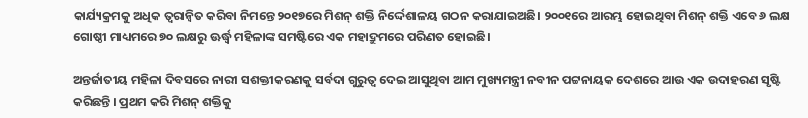କାର୍ଯ୍ୟକ୍ରମକୁ ଅଧିକ ତ୍ଵରାନ୍ଵିତ କରିବା ନିମନ୍ତେ ୨୦୧୭ରେ ମିଶନ୍ ଶକ୍ତି ନିର୍ଦ୍ଦେଶାଳୟ ଗଠନ କରାଯାଇଅଛି। ୨୦୦୧ରେ ଆରମ୍ଭ ହୋଇଥିବା ମିଶନ୍ ଶକ୍ତି ଏବେ ୬ ଲକ୍ଷ ଗୋଷ୍ଠୀ ମାଧ୍ୟମରେ ୭୦ ଲକ୍ଷରୁ ଊର୍ଦ୍ଧ୍ଵ ମହିଳାଙ୍କ ସମଷ୍ଟିରେ ଏକ ମହାଦ୍ରୁମରେ ପରିଣତ ହୋଇଛି।

ଅନ୍ତର୍ଜାତୀୟ ମହିଳା ଦିବସରେ ନାରୀ ସଶକ୍ତୀକରଣକୁ ସର୍ବଦା ଗୁରୁତ୍ଵ ଦେଇ ଆସୁଥିବା ଆମ ମୁଖ୍ୟମନ୍ତ୍ରୀ ନବୀନ ପଟ୍ଟନାୟକ ଦେଶରେ ଆଉ ଏକ ଉଦାହରଣ ସୃଷ୍ଟି କରିଛନ୍ତି । ପ୍ରଥମ କରି ମିଶନ୍ ଶକ୍ତିକୁ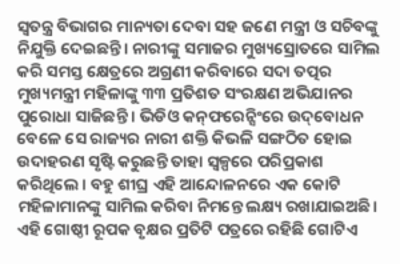ସ୍ଵତନ୍ତ୍ର ବିଭାଗର ମାନ୍ୟତା ଦେବା ସହ ଜଣେ ମନ୍ତ୍ରୀ ଓ ସଚିବଙ୍କୁ ନିଯୁକ୍ତି ଦେଇଛନ୍ତି। ନାରୀଙ୍କୁ ସମାଜର ମୁଖ୍ୟସ୍ରୋତରେ ସାମିଲ କରି ସମସ୍ତ କ୍ଷେତ୍ରରେ ଅଗ୍ରଣୀ କରିବାରେ ସଦା ତତ୍ପର ମୁଖ୍ୟମନ୍ତ୍ରୀ ମହିଳାଙ୍କୁ ୩୩ ପ୍ରତିଶତ ସଂରକ୍ଷଣ ଅଭିଯାନର ପୁରୋଧା ସାଜିଛନ୍ତି । ଭିଡିଓ କନ୍‌ଫରେନ୍ସିଂରେ ଉଦ୍‌ବୋଧନ ବେଳେ ସେ ରାଜ୍ୟର ନାରୀ ଶକ୍ତି କିଭଳି ସଙ୍ଗଠିତ ହୋଇ ଉଦାହରଣ ସୃଷ୍ଟି କରୁଛନ୍ତି ତାହା ସ୍ୱଳ୍ପରେ ପରିପ୍ରକାଶ କରିଥିଲେ । ବହୁ ଶୀଘ୍ର ଏହି ଆନ୍ଦୋଳନରେ ଏକ କୋଟି ମହିଳାମାନଙ୍କୁ ସାମିଲ କରିବା ନିମନ୍ତେ ଲକ୍ଷ୍ୟ ରଖାଯାଇଅଛି। ଏହି ଗୋଷ୍ଠୀ ରୂପକ ବୃକ୍ଷର ପ୍ରତିଟି ପତ୍ରରେ ରହିଛି ଗୋଟିଏ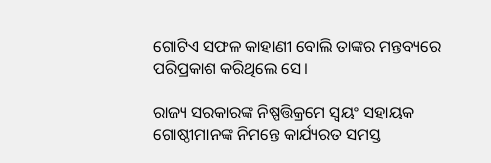ଗୋଟିଏ ସଫଳ କାହାଣୀ ବୋଲି ତାଙ୍କର ମନ୍ତବ୍ୟରେ ପରିପ୍ରକାଶ କରିଥିଲେ ସେ।

ରାଜ୍ୟ ସରକାରଙ୍କ ନିଷ୍ପତ୍ତିକ୍ରମେ ସ୍ଵୟଂ ସହାୟକ ଗୋଷ୍ଠୀମାନଙ୍କ ନିମନ୍ତେ କାର୍ଯ୍ୟରତ ସମସ୍ତ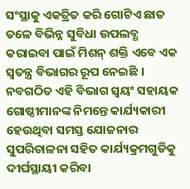ସଂସ୍ଥାକୁ ଏକତ୍ରିତ କରି ଗୋଟିଏ ଛାତ ତଳେ ବିଭିନ୍ନ ସୁବିଧା ଉପଲବ୍ଧ କରାଇବା ପାଇଁ ମିଶନ୍ ଶକ୍ତି ଏବେ ଏକ ସ୍ଵତନ୍ତ୍ର ବିଭାଗର ରୂପ ନେଇଛି । ନବଗଠିତ ଏହି ବିଭାଗ ସ୍ଵୟଂ ସହାୟକ ଗୋଷ୍ଠୀମାନଙ୍କ ନିମନ୍ତେ କାର୍ଯ୍ୟକାରୀ ହେଉଥିବା ସମସ୍ତ ଯୋଜନାର ସୁପରିଚାଳନା ସହିତ କାର୍ଯ୍ୟକ୍ରମଗୁଡିକୁ ଦୀର୍ଘସ୍ଥାୟୀ କରିବା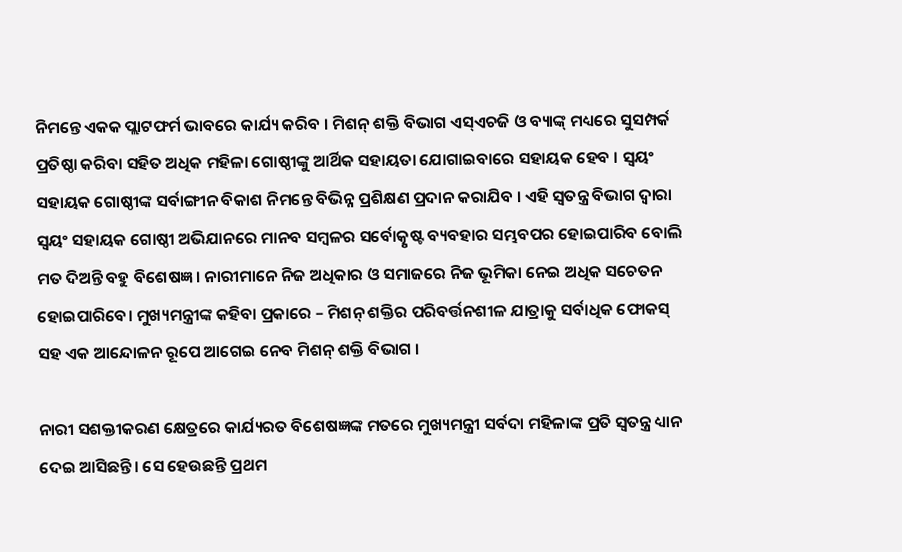ନିମନ୍ତେ ଏକକ ପ୍ଲାଟଫର୍ମ ଭାବରେ କାର୍ଯ୍ୟ କରିବ । ମିଶନ୍ ଶକ୍ତି ବିଭାଗ ଏସ୍ଏଚଜି ଓ ବ୍ୟାଙ୍କ୍ ମଧ୍ୟରେ ସୁସମ୍ପର୍କ ପ୍ରତିଷ୍ଠା କରିବା ସହିତ ଅଧିକ ମହିଳା ଗୋଷ୍ଠୀଙ୍କୁ ଆର୍ଥିକ ସହାୟତା ଯୋଗାଇବାରେ ସହାୟକ ହେବ । ସ୍ଵୟଂ ସହାୟକ ଗୋଷ୍ଠୀଙ୍କ ସର୍ବାଙ୍ଗୀନ ବିକାଶ ନିମନ୍ତେ ବିଭିନ୍ନ ପ୍ରଶିକ୍ଷଣ ପ୍ରଦାନ କରାଯିବ । ଏହି ସ୍ଵତନ୍ତ୍ର ବିଭାଗ ଦ୍ଵାରା ସ୍ଵୟଂ ସହାୟକ ଗୋଷ୍ଠୀ ଅଭିଯାନରେ ମାନବ ସମ୍ବଳର ସର୍ବୋତ୍କୃଷ୍ଟ ବ୍ୟବହାର ସମ୍ଭବପର ହୋଇପାରିବ ବୋଲି ମତ ଦିଅନ୍ତି ବହୁ ବିଶେଷଜ୍ଞ। ନାରୀମାନେ ନିଜ ଅଧିକାର ଓ ସମାଜରେ ନିଜ ଭୂମିକା ନେଇ ଅଧିକ ସଚେତନ ହୋଇପାରିବେ। ମୁଖ୍ୟମନ୍ତ୍ରୀଙ୍କ କହିବା ପ୍ରକାରେ – ମିଶନ୍ ଶକ୍ତିର ପରିବର୍ତ୍ତନଶୀଳ ଯାତ୍ରାକୁ ସର୍ବାଧିକ ଫୋକସ୍ ସହ ଏକ ଆନ୍ଦୋଳନ ରୂପେ ଆଗେଇ ନେବ ମିଶନ୍ ଶକ୍ତି ବିଭାଗ ।

ନାରୀ ସଶକ୍ତୀକରଣ କ୍ଷେତ୍ରରେ କାର୍ଯ୍ୟରତ ବିଶେଷଜ୍ଞଙ୍କ ମତରେ ମୁଖ୍ୟମନ୍ତ୍ରୀ ସର୍ବଦା ମହିଳାଙ୍କ ପ୍ରତି ସ୍ଵତନ୍ତ୍ର ଧ୍ୟାନ ଦେଇ ଆସିଛନ୍ତି। ସେ ହେଉଛନ୍ତି ପ୍ରଥମ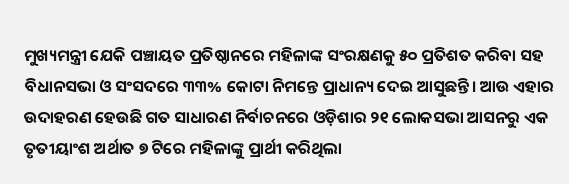ମୁଖ୍ୟମନ୍ତ୍ରୀ ଯେକି ପଞ୍ଚାୟତ ପ୍ରତିଷ୍ଠାନରେ ମହିଳାଙ୍କ ସଂରକ୍ଷଣକୁ ୫୦ ପ୍ରତିଶତ କରିବା ସହ ବିଧାନସଭା ଓ ସଂସଦରେ ୩୩% କୋଟା ନିମନ୍ତେ ପ୍ରାଧାନ୍ୟ ଦେଇ ଆସୁଛନ୍ତି। ଆଉ ଏହାର ଉଦାହରଣ ହେଉଛି ଗତ ସାଧାରଣ ନିର୍ବାଚନରେ ଓଡ଼ିଶାର ୨୧ ଲୋକସଭା ଆସନରୁ ଏକ ତୃତୀୟାଂଶ ଅର୍ଥାତ ୭ ଟିରେ ମହିଳାଙ୍କୁ ପ୍ରାର୍ଥୀ କରିଥିଲା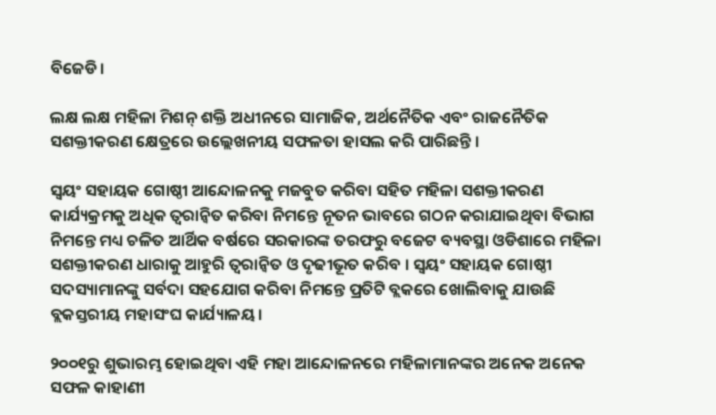ବିଜେଡି।

ଲକ୍ଷ ଲକ୍ଷ ମହିଳା ମିଶନ୍ ଶକ୍ତି ଅଧୀନରେ ସାମାଜିକ, ଅର୍ଥନୈତିକ ଏବଂ ରାଜନୈତିକ ସଶକ୍ତୀକରଣ କ୍ଷେତ୍ରରେ ଉଲ୍ଲେଖନୀୟ ସଫଳତା ହାସଲ କରି ପାରିଛନ୍ତି ।

ସ୍ଵୟଂ ସହାୟକ ଗୋଷ୍ଠୀ ଆନ୍ଦୋଳନକୁ ମଜବୁତ କରିବା ସହିତ ମହିଳା ସଶକ୍ତୀକରଣ କାର୍ଯ୍ୟକ୍ରମକୁ ଅଧିକ ତ୍ଵରାନ୍ଵିତ କରିବା ନିମନ୍ତେ ନୂତନ ଭାବରେ ଗଠନ କରାଯାଇଥିବା ବିଭାଗ ନିମନ୍ତେ ମଧ୍ୟ ଚଳିତ ଆର୍ଥିକ ବର୍ଷରେ ସରକାରଙ୍କ ତରଫରୁ ବଜେଟ ବ୍ୟବସ୍ଥା ଓଡିଶାରେ ମହିଳା ସଶକ୍ତୀକରଣ ଧାରାକୁ ଆହୁରି ତ୍ୱରାନ୍ୱିତ ଓ ଦୃଢୀଭୂତ କରିବ । ସ୍ଵୟଂ ସହାୟକ ଗୋଷ୍ଠୀ ସଦସ୍ୟାମାନଙ୍କୁ ସର୍ବଦା ସହଯୋଗ କରିବା ନିମନ୍ତେ ପ୍ରତିଟି ବ୍ଲକରେ ଖୋଲିବାକୁ ଯାଉଛି ବ୍ଲକସ୍ତରୀୟ ମହାସଂଘ କାର୍ଯ୍ୟାଳୟ।

୨୦୦୧ରୁ ଶୁଭାରମ୍ଭ ହୋଇଥିବା ଏହି ମହା ଆନ୍ଦୋଳନରେ ମହିଳାମାନଙ୍କର ଅନେକ ଅନେକ ସଫଳ କାହାଣୀ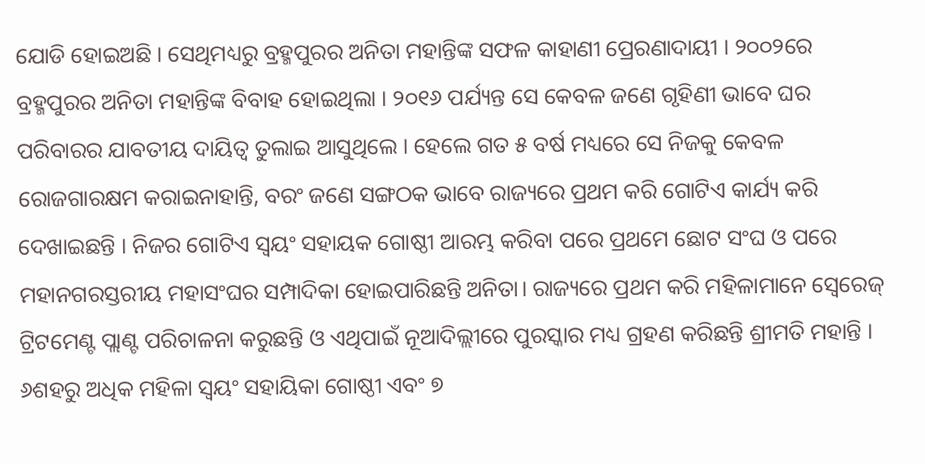ଯୋଡି ହୋଇଅଛି । ସେଥିମଧ୍ୟରୁ ବ୍ରହ୍ମପୁରର ଅନିତା ମହାନ୍ତିଙ୍କ ସଫଳ କାହାଣୀ ପ୍ରେରଣାଦାୟୀ । ୨୦୦୨ରେ ବ୍ରହ୍ମପୁରର ଅନିତା ମହାନ୍ତିଙ୍କ ବିବାହ ହୋଇଥିଲା । ୨୦୧୬ ପର୍ଯ୍ୟନ୍ତ ସେ କେବଳ ଜଣେ ଗୃହିଣୀ ଭାବେ ଘର ପରିବାରର ଯାବତୀୟ ଦାୟିତ୍ଵ ତୁଲାଇ ଆସୁଥିଲେ । ହେଲେ ଗତ ୫ ବର୍ଷ ମଧ୍ୟରେ ସେ ନିଜକୁ କେବଳ ରୋଜଗାରକ୍ଷମ କରାଇନାହାନ୍ତି, ବରଂ ଜଣେ ସଙ୍ଗଠକ ଭାବେ ରାଜ୍ୟରେ ପ୍ରଥମ କରି ଗୋଟିଏ କାର୍ଯ୍ୟ କରି ଦେଖାଇଛନ୍ତି । ନିଜର ଗୋଟିଏ ସ୍ୱୟଂ ସହାୟକ ଗୋଷ୍ଠୀ ଆରମ୍ଭ କରିବା ପରେ ପ୍ରଥମେ ଛୋଟ ସଂଘ ଓ ପରେ ମହାନଗରସ୍ତରୀୟ ମହାସଂଘର ସମ୍ପାଦିକା ହୋଇପାରିଛନ୍ତି ଅନିତା। ରାଜ୍ୟରେ ପ୍ରଥମ କରି ମହିଳାମାନେ ସ୍ଵେରେଜ୍ ଟ୍ରିଟମେଣ୍ଟ ପ୍ଲାଣ୍ଟ ପରିଚାଳନା କରୁଛନ୍ତି ଓ ଏଥିପାଇଁ ନୂଆଦିଲ୍ଲୀରେ ପୁରସ୍କାର ମଧ୍ୟ ଗ୍ରହଣ କରିଛନ୍ତି ଶ୍ରୀମତି ମହାନ୍ତି । ୬ଶହରୁ ଅଧିକ ମହିଳା ସ୍ଵୟଂ ସହାୟିକା ଗୋଷ୍ଠୀ ଏବଂ ୭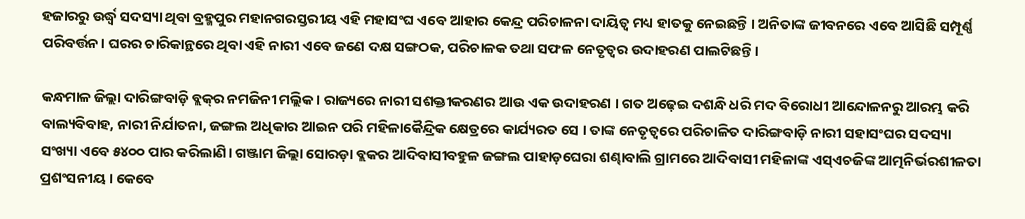ହଜାରରୁ ଉର୍ଦ୍ଧ୍ଵ ସଦସ୍ୟା ଥିବା ବ୍ରହ୍ମପୁର ମହାନଗରସ୍ତରୀୟ ଏହି ମହାସଂଘ ଏବେ ଆହାର କେନ୍ଦ୍ର ପରିଚାଳନା ଦାୟିତ୍ଵ ମଧ୍ୟ ହାତକୁ ନେଇଛନ୍ତି । ଅନିତାଙ୍କ ଜୀବନରେ ଏବେ ଆସିଛି ସମ୍ପୂର୍ଣ୍ଣ ପରିବର୍ତ୍ତନ। ଘରର ଚାରିକାନ୍ଥରେ ଥିବା ଏହି ନାରୀ ଏବେ ଜଣେ ଦକ୍ଷ ସଙ୍ଗଠକ, ପରିଚାଳକ ତଥା ସଫଳ ନେତୃତ୍ଵର ଉଦାହରଣ ପାଲଟିଛନ୍ତି ।

କନ୍ଧମାଳ ଜିଲ୍ଲା ଦାରିଙ୍ଗବାଡ଼ି ବ୍ଲକ୍‌ର ନମଜିନୀ ମଲ୍ଲିକ। ରାଜ୍ୟରେ ନାରୀ ସଶକ୍ତୀକରଣର ଆଉ ଏକ ଉଦାହରଣ । ଗତ ଅଢ଼େଇ ଦଶନ୍ଧି ଧରି ମଦ ବିରୋଧୀ ଆନ୍ଦୋଳନରୁ ଆରମ୍ଭ କରି ବାଲ୍ୟବିବାହ, ନାରୀ ନିର୍ଯାତନା, ଜଙ୍ଗଲ ଅଧିକାର ଆଇନ ପରି ମହିଳାକୈନ୍ଦ୍ରିକ କ୍ଷେତ୍ରରେ କାର୍ଯ୍ୟରତ ସେ । ତାଙ୍କ ନେତୃତ୍ଵରେ ପରିଚାଳିତ ଦାରିଙ୍ଗବାଡ଼ି ନାରୀ ସହାସଂଘର ସଦସ୍ୟା ସଂଖ୍ୟା ଏବେ ୫୪୦୦ ପାର କରିଲାଣି। ଗଞ୍ଜାମ ଜିଲ୍ଲା ସୋରଡ଼ା ବ୍ଲକର ଆଦିବାସୀବହୁଳ ଜଙ୍ଗଲ ପାହାଡ଼ଘେରା ଶଣ୍ଢାବାଲି ଗ୍ରାମରେ ଆଦିବାସୀ ମହିଳାଙ୍କ ଏସ୍ଏଚଜିଙ୍କ ଆତ୍ମନିର୍ଭରଶୀଳତା ପ୍ରଶଂସନୀୟ । କେବେ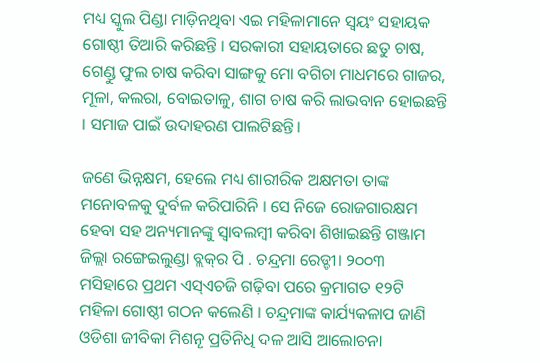ମଧ୍ୟ ସ୍କୁଲ ପିଣ୍ଡା ମାଡ଼ିନଥିବା ଏଇ ମହିଳାମାନେ ସ୍ୱୟଂ ସହାୟକ ଗୋଷ୍ଠୀ ତିଆରି କରିଛନ୍ତି । ସରକାରୀ ସହାୟତାରେ ଛତୁ ଚାଷ, ଗେଣ୍ଡୁ ଫୁଲ ଚାଷ କରିବା ସାଙ୍ଗକୁ ମୋ ବଗିଚା ମାଧମରେ ଗାଜର, ମୂଳା, କଲରା, ବୋଇତାଳୁ, ଶାଗ ଚାଷ କରି ଲାଭବାନ ହୋଇଛନ୍ତି । ସମାଜ ପାଇଁ ଉଦାହରଣ ପାଲଟିଛନ୍ତି।

ଜଣେ ଭିନ୍ନକ୍ଷମ, ହେଲେ ମଧ୍ୟ ଶାରୀରିକ ଅକ୍ଷମତା ତାଙ୍କ ମନୋବଳକୁ ଦୁର୍ବଳ କରିପାରିନି । ସେ ନିଜେ ରୋଜଗାରକ୍ଷମ ହେବା ସହ ଅନ୍ୟମାନଙ୍କୁ ସ୍ୱାବଲମ୍ବୀ କରିବା ଶିଖାଇଛନ୍ତି ଗଞ୍ଜାମ ଜିଲ୍ଲା ରଙ୍ଗେଇଲୁଣ୍ଡା ବ୍ଲକ୍‌ର ପି . ଚନ୍ଦ୍ରମା ରେଡ୍ଡୀ। ୨୦୦୩ ମସିହାରେ ପ୍ରଥମ ଏସ୍ଏଚଜି ଗଢ଼ିବା ପରେ କ୍ରମାଗତ ୧୨ଟି ମହିଳା ଗୋଷ୍ଠୀ ଗଠନ କଲେଣି । ଚନ୍ଦ୍ରମାଙ୍କ କାର୍ଯ୍ୟକଳାପ ଜାଣି ଓଡିଶା ଜୀବିକା ମିଶନୄ ପ୍ରତିନିଧି ଦଳ ଆସି ଆଲୋଚନା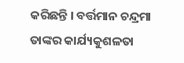କରିଛନ୍ତି । ବର୍ତ୍ତମାନ ଚନ୍ଦ୍ରମା ତାଙ୍କର କାର୍ଯ୍ୟକୁଶଳତା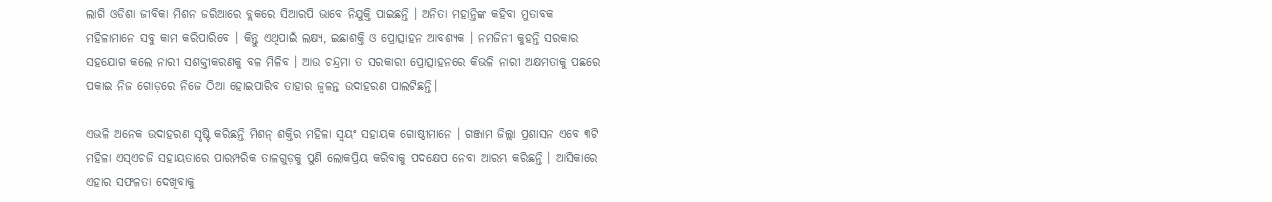ଲାଗି ଓଡିଶା ଜୀବିକା ମିଶନ ଜରିଆରେ ବ୍ଲକରେ ସିଆରପି ଭାବେ ନିଯୁକ୍ତି ପାଇଛନ୍ତି । ଅନିତା ମହାନ୍ତିଙ୍କ କହିବା ମୁତାବକ ମହିଳାମାନେ ସବୁ କାମ କରିପାରିବେ । କିନ୍ତୁ ଏଥିପାଇଁ ଲକ୍ଷ୍ୟ, ଇଛାଶକ୍ତି ଓ ପ୍ରୋତ୍ସାହନ ଆବଶ୍ୟକ । ନମଜିନୀ କୁହନ୍ତି ସରକାର ସହଯୋଗ କଲେ ନାରୀ ସଶକ୍ତୀକରଣକୁ ବଳ ମିଳିବ । ଆଉ ଚନ୍ଦ୍ରମା ତ ସରକାରୀ ପ୍ରୋତ୍ସାହନରେ କିଭଳି ନାରୀ ଅକ୍ଷମତାକୁ ପଛରେ ପକାଇ ନିଜ ଗୋଡ଼ରେ ନିଜେ ଠିଆ ହୋଇପାରିବ ତାହାର ଜ୍ଵଳନ୍ତ ଉଦାହରଣ ପାଲଟିଛନ୍ତି।

ଏଭଳି ଅନେକ ଉଦାହରଣ ସୃଷ୍ଟି କରିଛନ୍ତି ମିଶନ୍ ଶକ୍ତିର ମହିଳା ସ୍ଵୟଂ ସହାୟକ ଗୋଷ୍ଠୀମାନେ । ଗଞ୍ଜାମ ଜିଲ୍ଲା ପ୍ରଶାସନ ଏବେ ୩ଟି ମହିଳା ଏସ୍ଏଚଜି ସହାୟତାରେ ପାରମ୍ପରିକ ତାଳଗୁଡ଼କୁ ପୁଣି ଲୋକପ୍ରିୟ କରିବାକୁ ପଦକ୍ଷେପ ନେବା ଆରମ୍ଭ କରିଛନ୍ତି । ଆସିକାରେ ଏହାର ସଫଳତା ଦେଖିବାକୁ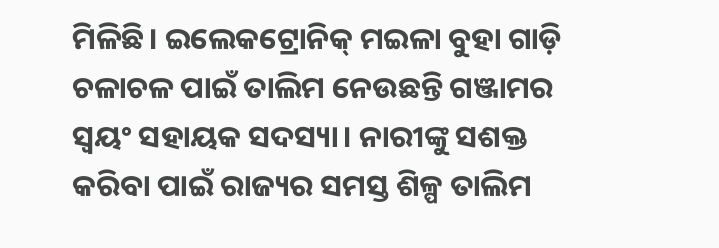ମିଳିଛି। ଇଲେକଟ୍ରୋନିକ୍ ମଇଳା ବୁହା ଗାଡ଼ି ଚଳାଚଳ ପାଇଁ ତାଲିମ ନେଉଛନ୍ତି ଗଞ୍ଜାମର ସ୍ଵୟଂ ସହାୟକ ସଦସ୍ୟା। ନାରୀଙ୍କୁ ସଶକ୍ତ କରିବା ପାଇଁ ରାଜ୍ୟର ସମସ୍ତ ଶିଳ୍ପ ତାଲିମ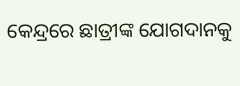କେନ୍ଦ୍ରରେ ଛାତ୍ରୀଙ୍କ ଯୋଗଦାନକୁ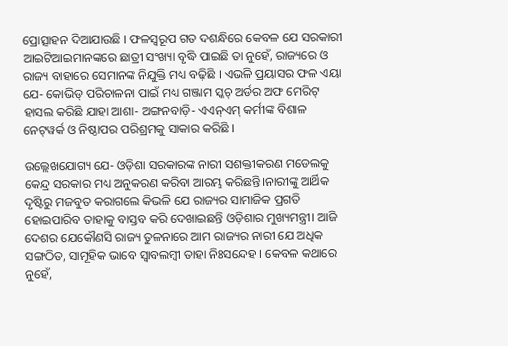ପ୍ରୋତ୍ସାହନ ଦିଆଯାଉଛି । ଫଳସ୍ଵରୂପ ଗତ ଦଶନ୍ଧିରେ କେବଳ ଯେ ସରକାରୀ ଆଇଟିଆଇମାନଙ୍କରେ ଛାତ୍ରୀ ସଂଖ୍ୟା ବୃଦ୍ଧି ପାଇଛି ତା ନୁହେଁ, ରାଜ୍ୟରେ ଓ ରାଜ୍ୟ ବାହାରେ ସେମାନଙ୍କ ନିଯୁକ୍ତି ମଧ୍ୟ ବଢ଼ିଛି । ଏଭଳି ପ୍ରୟାସର ଫଳ ଏୟା ଯେ- କୋଭିଡ୍ ପରିଚାଳନା ପାଇଁ ମଧ୍ୟ ଗଞ୍ଜାମ ସ୍କଚ୍ ଅର୍ଡର ଅଫ ମେରିଟ୍ ହାସଲ କରିଛି ଯାହା ଆଶା- ଅଙ୍ଗନବାଡ଼ି- ଏଏନ୍ଏମ୍ କର୍ମୀଙ୍କ ବିଶାଳ ନେଟ୍‌ୱର୍କ ଓ ନିଷ୍ଠାପର ପରିଶ୍ରମକୁ ସାକାର କରିଛି ।

ଉଲ୍ଲେଖଯୋଗ୍ୟ ଯେ- ଓଡ଼ିଶା ସରକାରଙ୍କ ନାରୀ ସଶକ୍ତୀକରଣ ମଡେଲକୁ କେନ୍ଦ୍ର ସରକାର ମଧ୍ୟ ଅନୁକରଣ କରିବା ଆରମ୍ଭ କରିଛନ୍ତି।ନାରୀଙ୍କୁ ଆର୍ଥିକ ଦୃଷ୍ଟିରୁ ମଜବୁତ କରାଗଲେ କିଭଳି ଯେ ରାଜ୍ୟର ସାମାଜିକ ପ୍ରଗତି ହୋଇପାରିବ ତାହାକୁ ବାସ୍ତବ କରି ଦେଖାଇଛନ୍ତି ଓଡ଼ିଶାର ମୁଖ୍ୟମନ୍ତ୍ରୀ। ଆଜି ଦେଶର ଯେକୌଣସି ରାଜ୍ୟ ତୁଳନାରେ ଆମ ରାଜ୍ୟର ନାରୀ ଯେ ଅଧିକ ସଙ୍ଗଠିତ, ସାମୂହିକ ଭାବେ ସ୍ୱାବଲମ୍ବୀ ତାହା ନିଃସନ୍ଦେହ । କେବଳ କଥାରେ ନୁହେଁ,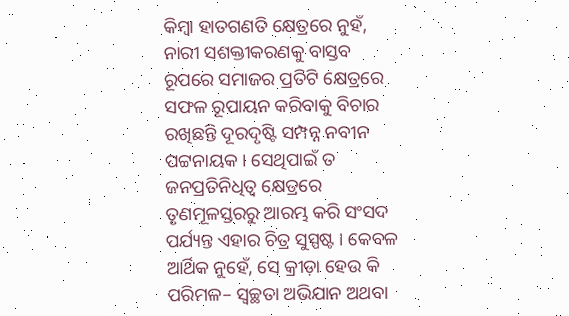କିମ୍ବା ହାତଗଣତି କ୍ଷେତ୍ରରେ ନୁହଁ, ନାରୀ ସଶକ୍ତୀକରଣକୁ ବାସ୍ତବ ରୂପରେ ସମାଜର ପ୍ରତିଟି କ୍ଷେତ୍ରରେ ସଫଳ ରୂପାୟନ କରିବାକୁ ବିଚାର ରଖିଛନ୍ତି ଦୂରଦୃଷ୍ଟି ସମ୍ପନ୍ନ ନବୀନ ପଟ୍ଟନାୟକ । ସେଥିପାଇଁ ତ ଜନପ୍ରତିନିଧିତ୍ଵ କ୍ଷେତ୍ରରେ ତୃଣମୂଳସ୍ତରରୁ ଆରମ୍ଭ କରି ସଂସଦ ପର୍ଯ୍ୟନ୍ତ ଏହାର ଚିତ୍ର ସୁସ୍ପଷ୍ଟ । କେବଳ ଆର୍ଥିକ ନୁହେଁ, ସେ କ୍ରୀଡ଼ା ହେଉ କି ପରିମଳ– ସ୍ଵଚ୍ଛତା ଅଭିଯାନ ଅଥବା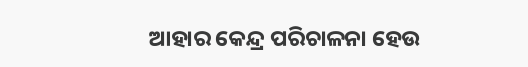ଆହାର କେନ୍ଦ୍ର ପରିଚାଳନା ହେଉ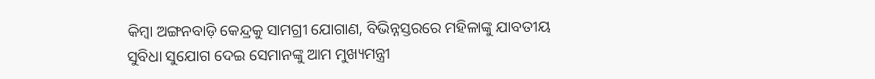କିମ୍ବା ଅଙ୍ଗନବାଡ଼ି କେନ୍ଦ୍ରକୁ ସାମଗ୍ରୀ ଯୋଗାଣ, ବିଭିନ୍ନସ୍ତରରେ ମହିଳାଙ୍କୁ ଯାବତୀୟ ସୁବିଧା ସୁଯୋଗ ଦେଇ ସେମାନଙ୍କୁ ଆମ ମୁଖ୍ୟମନ୍ତ୍ରୀ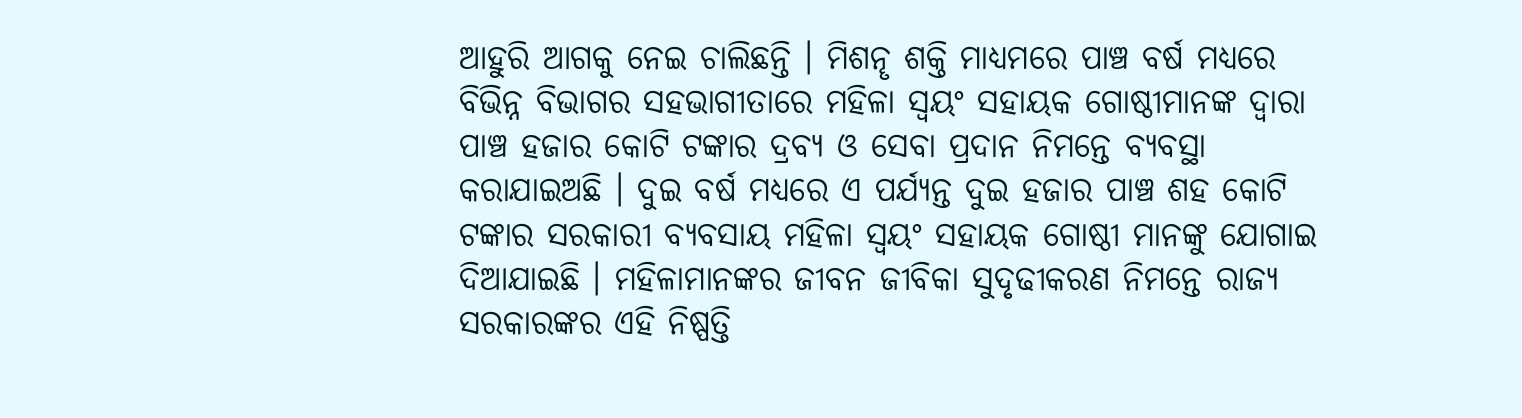ଆହୁରି ଆଗକୁ ନେଇ ଚାଲିଛନ୍ତି । ମିଶନୄ ଶକ୍ତି ମାଧ୍ୟମରେ ପାଞ୍ଚ ବର୍ଷ ମଧ୍ୟରେ ବିଭିନ୍ନ ବିଭାଗର ସହଭାଗୀତାରେ ମହିଳା ସ୍ଵୟଂ ସହାୟକ ଗୋଷ୍ଠୀମାନଙ୍କ ଦ୍ଵାରା ପାଞ୍ଚ ହଜାର କୋଟି ଟଙ୍କାର ଦ୍ରବ୍ୟ ଓ ସେବା ପ୍ରଦାନ ନିମନ୍ତେ ବ୍ୟବସ୍ଥା କରାଯାଇଅଛି । ଦୁଇ ବର୍ଷ ମଧ୍ୟରେ ଏ ପର୍ଯ୍ୟନ୍ତ ଦୁଇ ହଜାର ପାଞ୍ଚ ଶହ କୋଟି ଟଙ୍କାର ସରକାରୀ ବ୍ୟବସାୟ ମହିଳା ସ୍ଵୟଂ ସହାୟକ ଗୋଷ୍ଠୀ ମାନଙ୍କୁ ଯୋଗାଇ ଦିଆଯାଇଛି । ମହିଳାମାନଙ୍କର ଜୀବନ ଜୀବିକା ସୁଦୃଢୀକରଣ ନିମନ୍ତେ ରାଜ୍ୟ ସରକାରଙ୍କର ଏହି ନିଷ୍ପତ୍ତି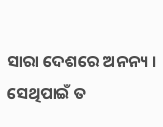ସାରା ଦେଶରେ ଅନନ୍ୟ । ସେଥିପାଇଁ ତ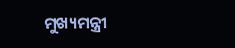ମୁଖ୍ୟମନ୍ତ୍ରୀ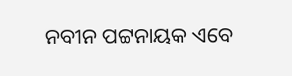ନବୀନ ପଟ୍ଟନାୟକ ଏବେ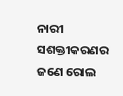ନାରୀ ସଶକ୍ତୀକରଣର ଜଣେ ରୋଲ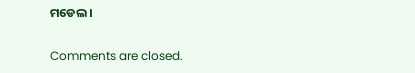ମଡେଲ ।

Comments are closed.